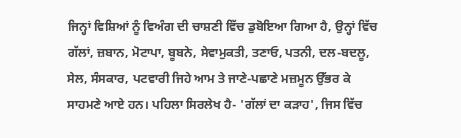ਜਿਨ੍ਹਾਂ ਵਿਸ਼ਿਆਂ ਨੂੰ ਵਿਅੰਗ ਦੀ ਚਾਸ਼ਣੀ ਵਿੱਚ ਡੁਬੋਇਆ ਗਿਆ ਹੈ, ਉਨ੍ਹਾਂ ਵਿੱਚ ਗੱਲਾਂ, ਜ਼ਬਾਨ, ਮੋਟਾਪਾ, ਬੂਬਨੇ, ਸੇਵਾਮੁਕਤੀ, ਤਣਾਓ, ਪਤਨੀ, ਦਲ-ਬਦਲੂ, ਸੇਲ, ਸੰਸਕਾਰ, ਪਟਵਾਰੀ ਜਿਹੇ ਆਮ ਤੇ ਜਾਣੇ-ਪਛਾਣੇ ਮਜ਼ਮੂਨ ਉੱਭਰ ਕੇ ਸਾਹਮਣੇ ਆਏ ਹਨ। ਪਹਿਲਾ ਸਿਰਲੇਖ ਹੈ- 'ਗੱਲਾਂ ਦਾ ਕੜਾਹ', ਜਿਸ ਵਿੱਚ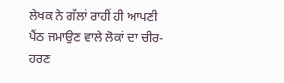ਲੇਖਕ ਨੇ ਗੱਲਾਂ ਰਾਹੀਂ ਹੀ ਆਪਣੀ ਪੈਂਠ ਜਮਾਉਣ ਵਾਲੇ ਲੋਕਾਂ ਦਾ ਚੀਰ-ਹਰਣ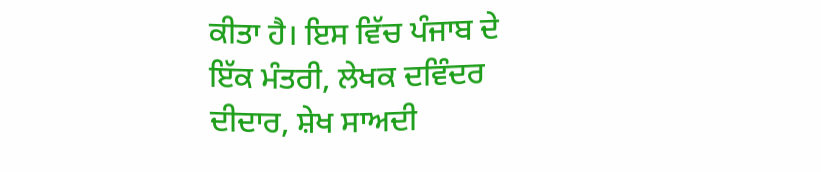ਕੀਤਾ ਹੈ। ਇਸ ਵਿੱਚ ਪੰਜਾਬ ਦੇ ਇੱਕ ਮੰਤਰੀ, ਲੇਖਕ ਦਵਿੰਦਰ ਦੀਦਾਰ, ਸ਼ੇਖ ਸਾਅਦੀ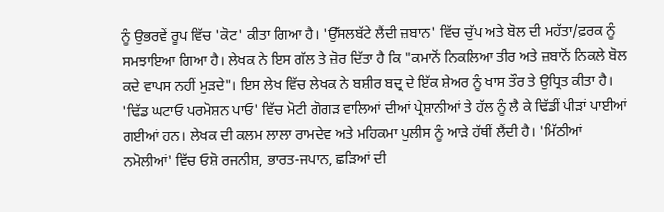ਨੂੰ ਉਭਰਵੇਂ ਰੂਪ ਵਿੱਚ 'ਕੋਟ' ਕੀਤਾ ਗਿਆ ਹੈ। 'ਉੱਸਲਬੱਟੇ ਲੈਂਦੀ ਜ਼ਬਾਨ' ਵਿੱਚ ਚੁੱਪ ਅਤੇ ਬੋਲ ਦੀ ਮਹੱਤਾ/ਫ਼ਰਕ ਨੂੰ ਸਮਝਾਇਆ ਗਿਆ ਹੈ। ਲੇਖਕ ਨੇ ਇਸ ਗੱਲ ਤੇ ਜ਼ੋਰ ਦਿੱਤਾ ਹੈ ਕਿ "ਕਮਾਨੋਂ ਨਿਕਲਿਆ ਤੀਰ ਅਤੇ ਜ਼ਬਾਨੋਂ ਨਿਕਲੇ ਬੋਲ ਕਦੇ ਵਾਪਸ ਨਹੀਂ ਮੁੜਦੇ"। ਇਸ ਲੇਖ ਵਿੱਚ ਲੇਖਕ ਨੇ ਬਸ਼ੀਰ ਬਦ੍ਰ ਦੇ ਇੱਕ ਸ਼ੇਅਰ ਨੂੰ ਖਾਸ ਤੌਰ ਤੇ ਉਧ੍ਰਿਤ ਕੀਤਾ ਹੈ। 'ਢਿੱਡ ਘਟਾਓ ਪਰਮੋਸ਼ਨ ਪਾਓ' ਵਿੱਚ ਮੋਟੀ ਗੋਗੜ ਵਾਲਿਆਂ ਦੀਆਂ ਪ੍ਰੇਸ਼ਾਨੀਆਂ ਤੇ ਹੱਲ ਨੂੰ ਲੈ ਕੇ ਢਿੱਡੀਂ ਪੀੜਾਂ ਪਾਈਆਂ ਗਈਆਂ ਹਨ। ਲੇਖਕ ਦੀ ਕਲਮ ਲਾਲਾ ਰਾਮਦੇਵ ਅਤੇ ਮਹਿਕਮਾ ਪੁਲੀਸ ਨੂੰ ਆੜੇ ਹੱਥੀਂ ਲੈਂਦੀ ਹੈ। 'ਮਿੱਠੀਆਂ ਨਮੋਲੀਆਂ' ਵਿੱਚ ਓਸ਼ੋ ਰਜਨੀਸ਼, ਭਾਰਤ-ਜਪਾਨ, ਛੜਿਆਂ ਦੀ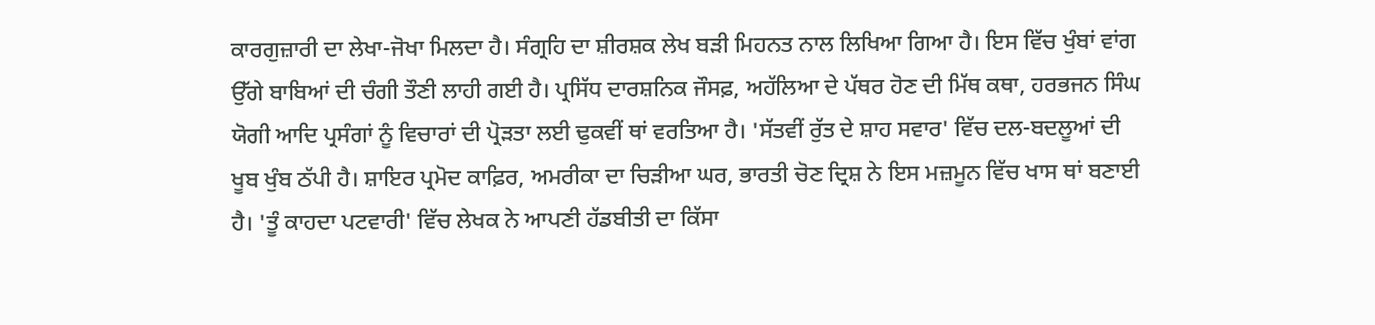ਕਾਰਗੁਜ਼ਾਰੀ ਦਾ ਲੇਖਾ-ਜੋਖਾ ਮਿਲਦਾ ਹੈ। ਸੰਗ੍ਰਹਿ ਦਾ ਸ਼ੀਰਸ਼ਕ ਲੇਖ ਬੜੀ ਮਿਹਨਤ ਨਾਲ ਲਿਖਿਆ ਗਿਆ ਹੈ। ਇਸ ਵਿੱਚ ਖੁੰਬਾਂ ਵਾਂਗ ਉੱਗੇ ਬਾਬਿਆਂ ਦੀ ਚੰਗੀ ਤੌਣੀ ਲਾਹੀ ਗਈ ਹੈ। ਪ੍ਰਸਿੱਧ ਦਾਰਸ਼ਨਿਕ ਜੌਸਫ਼, ਅਹੱਲਿਆ ਦੇ ਪੱਥਰ ਹੋਣ ਦੀ ਮਿੱਥ ਕਥਾ, ਹਰਭਜਨ ਸਿੰਘ ਯੋਗੀ ਆਦਿ ਪ੍ਰਸੰਗਾਂ ਨੂੰ ਵਿਚਾਰਾਂ ਦੀ ਪ੍ਰੋੜਤਾ ਲਈ ਢੁਕਵੀਂ ਥਾਂ ਵਰਤਿਆ ਹੈ। 'ਸੱਤਵੀਂ ਰੁੱਤ ਦੇ ਸ਼ਾਹ ਸਵਾਰ' ਵਿੱਚ ਦਲ-ਬਦਲੂਆਂ ਦੀ ਖੂਬ ਖੁੰਬ ਠੱਪੀ ਹੈ। ਸ਼ਾਇਰ ਪ੍ਰਮੋਦ ਕਾਫ਼ਿਰ, ਅਮਰੀਕਾ ਦਾ ਚਿੜੀਆ ਘਰ, ਭਾਰਤੀ ਚੋਣ ਦ੍ਰਿਸ਼ ਨੇ ਇਸ ਮਜ਼ਮੂਨ ਵਿੱਚ ਖਾਸ ਥਾਂ ਬਣਾਈ ਹੈ। 'ਤੂੰ ਕਾਹਦਾ ਪਟਵਾਰੀ' ਵਿੱਚ ਲੇਖਕ ਨੇ ਆਪਣੀ ਹੱਡਬੀਤੀ ਦਾ ਕਿੱਸਾ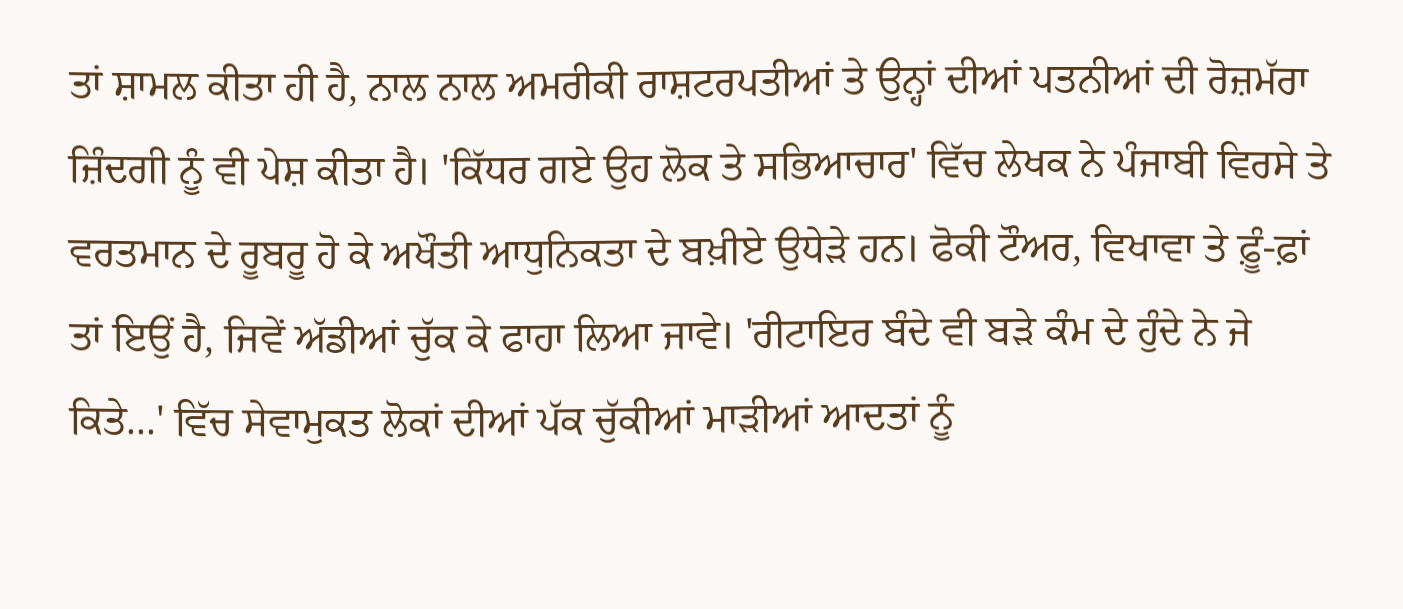ਤਾਂ ਸ਼ਾਮਲ ਕੀਤਾ ਹੀ ਹੈ, ਨਾਲ ਨਾਲ ਅਮਰੀਕੀ ਰਾਸ਼ਟਰਪਤੀਆਂ ਤੇ ਉਨ੍ਹਾਂ ਦੀਆਂ ਪਤਨੀਆਂ ਦੀ ਰੋਜ਼ਮੱਰਾ ਜ਼ਿੰਦਗੀ ਨੂੰ ਵੀ ਪੇਸ਼ ਕੀਤਾ ਹੈ। 'ਕਿੱਧਰ ਗਏ ਉਹ ਲੋਕ ਤੇ ਸਭਿਆਚਾਰ' ਵਿੱਚ ਲੇਖਕ ਨੇ ਪੰਜਾਬੀ ਵਿਰਸੇ ਤੇ ਵਰਤਮਾਨ ਦੇ ਰੂਬਰੂ ਹੋ ਕੇ ਅਖੌਤੀ ਆਧੁਨਿਕਤਾ ਦੇ ਬਖ਼ੀਏ ਉਧੇੜੇ ਹਨ। ਫੋਕੀ ਟੌਅਰ, ਵਿਖਾਵਾ ਤੇ ਫ਼ੂੰ-ਫ਼ਾਂ ਤਾਂ ਇਉਂ ਹੈ, ਜਿਵੇਂ ਅੱਡੀਆਂ ਚੁੱਕ ਕੇ ਫਾਹਾ ਲਿਆ ਜਾਵੇ। 'ਰੀਟਾਇਰ ਬੰਦੇ ਵੀ ਬੜੇ ਕੰਮ ਦੇ ਹੁੰਦੇ ਨੇ ਜੇ ਕਿਤੇ...' ਵਿੱਚ ਸੇਵਾਮੁਕਤ ਲੋਕਾਂ ਦੀਆਂ ਪੱਕ ਚੁੱਕੀਆਂ ਮਾੜੀਆਂ ਆਦਤਾਂ ਨੂੰ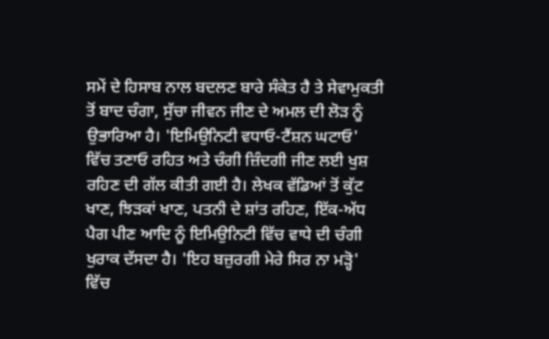ਸਮੇਂ ਦੇ ਹਿਸਾਬ ਨਾਲ ਬਦਲਣ ਬਾਰੇ ਸੰਕੇਤ ਹੈ ਤੇ ਸੇਵਾਮੁਕਤੀ ਤੋਂ ਬਾਦ ਚੰਗਾ, ਸੁੱਚਾ ਜੀਵਨ ਜੀਣ ਦੇ ਅਮਲ ਦੀ ਲੋੜ ਨੂੰ ਉਭਾਰਿਆ ਹੈ। 'ਇਮਿਉਨਿਟੀ ਵਧਾਓ-ਟੈਂਸ਼ਨ ਘਟਾਓ' ਵਿੱਚ ਤਣਾਓ ਰਹਿਤ ਅਤੇ ਚੰਗੀ ਜ਼ਿੰਦਗੀ ਜੀਣ ਲਈ ਖੁਸ਼ ਰਹਿਣ ਦੀ ਗੱਲ ਕੀਤੀ ਗਈ ਹੈ। ਲੇਖਕ ਵੱਡਿਆਂ ਤੋਂ ਕੁੱਟ ਖਾਣ, ਝਿੜਕਾਂ ਖਾਣ, ਪਤਨੀ ਦੇ ਸ਼ਾਂਤ ਰਹਿਣ, ਇੱਕ-ਅੱਧ ਪੈਗ ਪੀਣ ਆਦਿ ਨੂੰ ਇਮਿਉਨਿਟੀ ਵਿੱਚ ਵਾਧੇ ਦੀ ਚੰਗੀ ਖੁਰਾਕ ਦੱਸਦਾ ਹੈ। 'ਇਹ ਬਜ਼ੁਰਗੀ ਮੇਰੇ ਸਿਰ ਨਾ ਮੜ੍ਹੋ' ਵਿੱਚ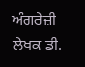ਅੰਗਰੇਜ਼ੀ ਲੇਖਕ ਡੀ.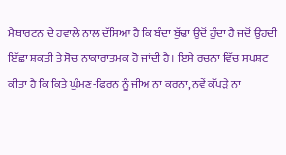ਮੈਥਾਰਟਨ ਦੇ ਹਵਾਲੇ ਨਾਲ ਦੱਸਿਆ ਹੈ ਕਿ ਬੰਦਾ ਬੁੱਢਾ ਉਦੋਂ ਹੁੰਦਾ ਹੈ ਜਦੋਂ ਉਹਦੀ ਇੱਛਾ ਸ਼ਕਤੀ ਤੇ ਸੋਚ ਨਾਕਾਰਾਤਮਕ ਹੋ ਜਾਂਦੀ ਹੈ। ਇਸੇ ਰਚਨਾ ਵਿੱਚ ਸਪਸ਼ਟ ਕੀਤਾ ਹੈ ਕਿ ਕਿਤੇ ਘੁੰਮਣ-ਫਿਰਨ ਨੂੰ ਜੀਅ ਨਾ ਕਰਨਾ, ਨਵੇਂ ਕੱਪੜੇ ਨਾ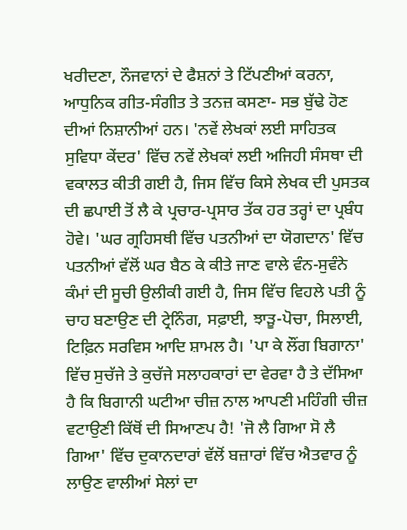ਖਰੀਦਣਾ, ਨੌਜਵਾਨਾਂ ਦੇ ਫੈਸ਼ਨਾਂ ਤੇ ਟਿੱਪਣੀਆਂ ਕਰਨਾ, ਆਧੁਨਿਕ ਗੀਤ-ਸੰਗੀਤ ਤੇ ਤਨਜ਼ ਕਸਣਾ- ਸਭ ਬੁੱਢੇ ਹੋਣ ਦੀਆਂ ਨਿਸ਼ਾਨੀਆਂ ਹਨ। 'ਨਵੇਂ ਲੇਖਕਾਂ ਲਈ ਸਾਹਿਤਕ ਸੁਵਿਧਾ ਕੇਂਦਰ' ਵਿੱਚ ਨਵੇਂ ਲੇਖਕਾਂ ਲਈ ਅਜਿਹੀ ਸੰਸਥਾ ਦੀ ਵਕਾਲਤ ਕੀਤੀ ਗਈ ਹੈ, ਜਿਸ ਵਿੱਚ ਕਿਸੇ ਲੇਖਕ ਦੀ ਪੁਸਤਕ ਦੀ ਛਪਾਈ ਤੋਂ ਲੈ ਕੇ ਪ੍ਰਚਾਰ-ਪ੍ਰਸਾਰ ਤੱਕ ਹਰ ਤਰ੍ਹਾਂ ਦਾ ਪ੍ਰਬੰਧ ਹੋਵੇ। 'ਘਰ ਗ੍ਰਹਿਸਥੀ ਵਿੱਚ ਪਤਨੀਆਂ ਦਾ ਯੋਗਦਾਨ' ਵਿੱਚ ਪਤਨੀਆਂ ਵੱਲੋਂ ਘਰ ਬੈਠ ਕੇ ਕੀਤੇ ਜਾਣ ਵਾਲੇ ਵੰਨ-ਸੁਵੰਨੇ ਕੰਮਾਂ ਦੀ ਸੂਚੀ ਉਲੀਕੀ ਗਈ ਹੈ, ਜਿਸ ਵਿੱਚ ਵਿਹਲੇ ਪਤੀ ਨੂੰ ਚਾਹ ਬਣਾਉਣ ਦੀ ਟ੍ਰੇਨਿੰਗ, ਸਫ਼ਾਈ, ਝਾੜੂ-ਪੋਚਾ, ਸਿਲਾਈ, ਟਿਫ਼ਿਨ ਸਰਵਿਸ ਆਦਿ ਸ਼ਾਮਲ ਹੈ। 'ਪਾ ਕੇ ਲੌਂਗ ਬਿਗਾਨਾ' ਵਿੱਚ ਸੁਚੱਜੇ ਤੇ ਕੁਚੱਜੇ ਸਲਾਹਕਾਰਾਂ ਦਾ ਵੇਰਵਾ ਹੈ ਤੇ ਦੱਸਿਆ ਹੈ ਕਿ ਬਿਗਾਨੀ ਘਟੀਆ ਚੀਜ਼ ਨਾਲ ਆਪਣੀ ਮਹਿੰਗੀ ਚੀਜ਼ ਵਟਾਉਣੀ ਕਿੱਥੋਂ ਦੀ ਸਿਆਣਪ ਹੈ! 'ਜੋ ਲੈ ਗਿਆ ਸੋ ਲੈ ਗਿਆ' ਵਿੱਚ ਦੁਕਾਨਦਾਰਾਂ ਵੱਲੋਂ ਬਜ਼ਾਰਾਂ ਵਿੱਚ ਐਤਵਾਰ ਨੂੰ ਲਾਉਣ ਵਾਲੀਆਂ ਸੇਲਾਂ ਦਾ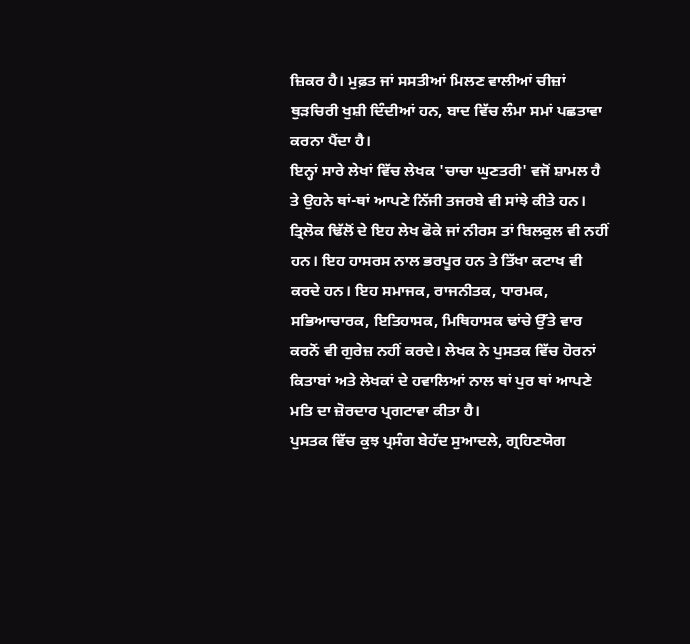ਜ਼ਿਕਰ ਹੈ। ਮੁਫ਼ਤ ਜਾਂ ਸਸਤੀਆਂ ਮਿਲਣ ਵਾਲੀਆਂ ਚੀਜ਼ਾਂ ਥੁੜਚਿਰੀ ਖੁਸ਼ੀ ਦਿੰਦੀਆਂ ਹਨ, ਬਾਦ ਵਿੱਚ ਲੰਮਾ ਸਮਾਂ ਪਛਤਾਵਾ ਕਰਨਾ ਪੈਂਦਾ ਹੈ।
ਇਨ੍ਹਾਂ ਸਾਰੇ ਲੇਖਾਂ ਵਿੱਚ ਲੇਖਕ 'ਚਾਚਾ ਘੁਣਤਰੀ' ਵਜੋਂ ਸ਼ਾਮਲ ਹੈ ਤੇ ਉਹਨੇ ਥਾਂ-ਥਾਂ ਆਪਣੇ ਨਿੱਜੀ ਤਜਰਬੇ ਵੀ ਸਾਂਝੇ ਕੀਤੇ ਹਨ। ਤ੍ਰਿਲੋਕ ਢਿੱਲੋਂ ਦੇ ਇਹ ਲੇਖ ਫੋਕੇ ਜਾਂ ਨੀਰਸ ਤਾਂ ਬਿਲਕੁਲ ਵੀ ਨਹੀਂ ਹਨ। ਇਹ ਹਾਸਰਸ ਨਾਲ ਭਰਪੂਰ ਹਨ ਤੇ ਤਿੱਖਾ ਕਟਾਖ ਵੀ ਕਰਦੇ ਹਨ। ਇਹ ਸਮਾਜਕ, ਰਾਜਨੀਤਕ, ਧਾਰਮਕ, ਸਭਿਆਚਾਰਕ, ਇਤਿਹਾਸਕ, ਮਿਥਿਹਾਸਕ ਢਾਂਚੇ ਉੱਤੇ ਵਾਰ ਕਰਨੋਂ ਵੀ ਗੁਰੇਜ਼ ਨਹੀਂ ਕਰਦੇ। ਲੇਖਕ ਨੇ ਪੁਸਤਕ ਵਿੱਚ ਹੋਰਨਾਂ ਕਿਤਾਬਾਂ ਅਤੇ ਲੇਖਕਾਂ ਦੇ ਹਵਾਲਿਆਂ ਨਾਲ ਥਾਂ ਪੁਰ ਥਾਂ ਆਪਣੇ ਮਤਿ ਦਾ ਜ਼ੋਰਦਾਰ ਪ੍ਰਗਟਾਵਾ ਕੀਤਾ ਹੈ।
ਪੁਸਤਕ ਵਿੱਚ ਕੁਝ ਪ੍ਰਸੰਗ ਬੇਹੱਦ ਸੁਆਦਲੇ, ਗ੍ਰਹਿਣਯੋਗ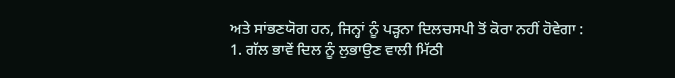ਅਤੇ ਸਾਂਭਣਯੋਗ ਹਨ, ਜਿਨ੍ਹਾਂ ਨੂੰ ਪੜ੍ਹਨਾ ਦਿਲਚਸਪੀ ਤੋਂ ਕੋਰਾ ਨਹੀਂ ਹੋਵੇਗਾ :
1. ਗੱਲ ਭਾਵੇਂ ਦਿਲ ਨੂੰ ਲੁਭਾਉਣ ਵਾਲੀ ਮਿੱਠੀ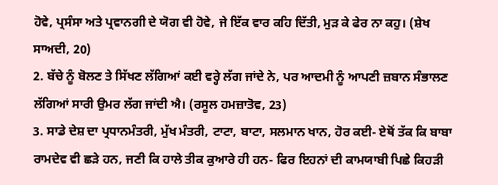ਹੋਵੇ, ਪ੍ਰਸੰਸਾ ਅਤੇ ਪ੍ਰਵਾਨਗੀ ਦੇ ਯੋਗ ਵੀ ਹੋਵੇ, ਜੇ ਇੱਕ ਵਾਰ ਕਹਿ ਦਿੱਤੀ, ਮੁੜ ਕੇ ਫੇਰ ਨਾ ਕਹੁ। (ਸ਼ੇਖ ਸਾਅਦੀ, 20)
2. ਬੱਚੇ ਨੂੰ ਬੋਲਣ ਤੇ ਸਿੱਖਣ ਲੱਗਿਆਂ ਕਈ ਵਰ੍ਹੇ ਲੱਗ ਜਾਂਦੇ ਨੇ, ਪਰ ਆਦਮੀ ਨੂੰ ਆਪਣੀ ਜ਼ਬਾਨ ਸੰਭਾਲਣ ਲੱਗਿਆਂ ਸਾਰੀ ਉਮਰ ਲੱਗ ਜਾਂਦੀ ਐ। (ਰਸੂਲ ਹਮਜ਼ਾਤੋਵ, 23)
3. ਸਾਡੇ ਦੇਸ਼ ਦਾ ਪ੍ਰਧਾਨਮੰਤਰੀ, ਮੁੱਖ ਮੰਤਰੀ, ਟਾਟਾ, ਬਾਟਾ, ਸਲਮਾਨ ਖਾਨ, ਹੋਰ ਕਈ- ਏਥੋਂ ਤੱਕ ਕਿ ਬਾਬਾ ਰਾਮਦੇਵ ਵੀ ਛੜੇ ਹਨ, ਜਣੀ ਕਿ ਹਾਲੇ ਤੀਕ ਕੁਆਰੇ ਹੀ ਹਨ- ਫਿਰ ਇਹਨਾਂ ਦੀ ਕਾਮਯਾਬੀ ਪਿਛੇ ਕਿਹੜੀ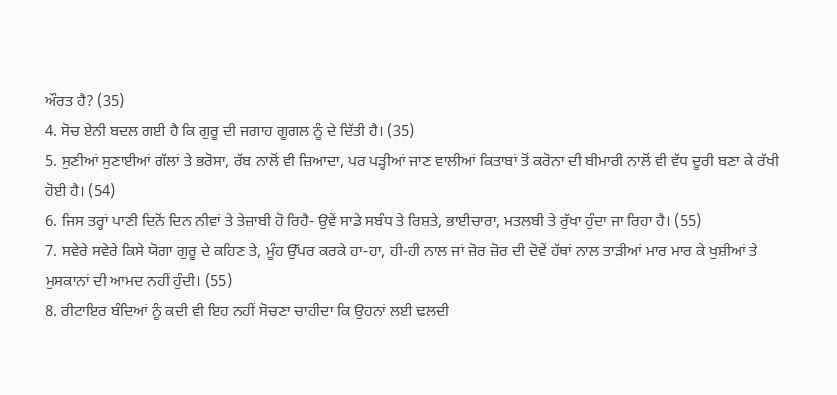ਔਰਤ ਹੈ? (35)
4. ਸੋਚ ਏਨੀ ਬਦਲ ਗਈ ਹੈ ਕਿ ਗੁਰੂ ਦੀ ਜਗਾਹ ਗੂਗਲ ਨੂੰ ਦੇ ਦਿੱਤੀ ਹੈ। (35)
5. ਸੁਣੀਆਂ ਸੁਣਾਈਆਂ ਗੱਲਾਂ ਤੇ ਭਰੋਸਾ, ਰੱਬ ਨਾਲੋਂ ਵੀ ਜ਼ਿਆਦਾ, ਪਰ ਪੜ੍ਹੀਆਂ ਜਾਣ ਵਾਲੀਆਂ ਕਿਤਾਬਾਂ ਤੋਂ ਕਰੋਨਾ ਦੀ ਬੀਮਾਰੀ ਨਾਲੋਂ ਵੀ ਵੱਧ ਦੂਰੀ ਬਣਾ ਕੇ ਰੱਖੀ ਹੋਈ ਹੈ। (54)
6. ਜਿਸ ਤਰ੍ਹਾਂ ਪਾਣੀ ਦਿਨੋਂ ਦਿਨ ਨੀਵਾਂ ਤੇ ਤੇਜ਼ਾਬੀ ਹੋ ਰਿਹੈ- ਉਵੇਂ ਸਾਡੇ ਸਬੰਧ ਤੇ ਰਿਸ਼ਤੇ, ਭਾਈਚਾਰਾ, ਮਤਲਬੀ ਤੇ ਰੁੱਖਾ ਹੁੰਦਾ ਜਾ ਰਿਹਾ ਹੈ। (55)
7. ਸਵੇਰੇ ਸਵੇਰੇ ਕਿਸੇ ਯੋਗਾ ਗੁਰੂ ਦੇ ਕਹਿਣ ਤੇ, ਮੂੰਹ ਉੱਪਰ ਕਰਕੇ ਹਾ-ਹਾ, ਹੀ-ਹੀ ਨਾਲ ਜਾਂ ਜ਼ੋਰ ਜ਼ੋਰ ਦੀ ਦੋਵੇਂ ਹੱਥਾਂ ਨਾਲ ਤਾੜੀਆਂ ਮਾਰ ਮਾਰ ਕੇ ਖੁਸ਼ੀਆਂ ਤੇ ਮੁਸਕਾਨਾਂ ਦੀ ਆਮਦ ਨਹੀਂ ਹੁੰਦੀ। (55)
8. ਰੀਟਾਇਰ ਬੰਦਿਆਂ ਨੂੰ ਕਦੀ ਵੀ ਇਹ ਨਹੀਂ ਸੋਚਣਾ ਚਾਹੀਦਾ ਕਿ ਉਹਨਾਂ ਲਈ ਢਲਦੀ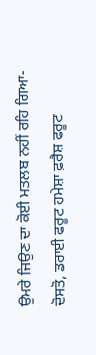ਉਮਰੇ ਜਿਉਣ ਦਾ ਕੋਈ ਮਤਲਬ ਨਹੀਂ ਰਹਿ ਗਿਆ- ਦੋਸਤੋ, ਡਰਾਈ ਫਰੂਟ ਹਮੇਸ਼ਾ ਫ਼ਰੈਸ਼ ਫਰੂਟ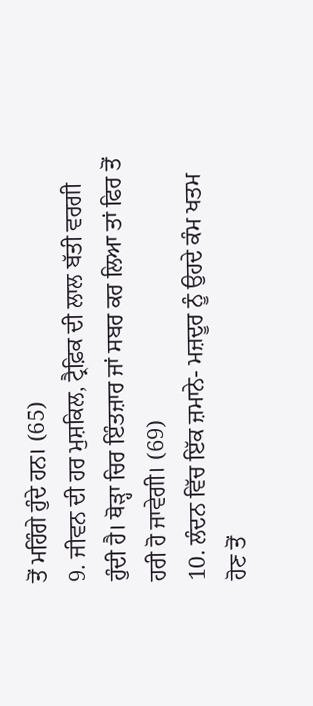ਤੋਂ ਮਹਿੰਗੇ ਹੁੰਦੇ ਹਨ। (65)
9. ਜੀਵਨ ਦੀ ਹਰ ਮੁਸ਼ਕਿਲ, ਟ੍ਰੈਫ਼ਿਕ ਦੀ ਲਾਲ ਬੱਤੀ ਵਰਗੀ ਹੁੰਦੀ ਹੈ। ਥੋੜ੍ਹਾ ਚਿਰ ਇੰਤਜ਼ਾਰ ਜਾਂ ਸਬਰ ਕਰ ਲਿਆ ਤਾਂ ਫਿਰ ਤੋਂ ਹਰੀ ਹੋ ਜਾਵੇਗੀ। (69)
10. ਲੰਦਨ ਵਿੱਚ ਇੱਕ ਜ਼ਮਾਨੇ- ਮਜ਼ਦੂਰ ਨੂੰ ਉਹਦੇ ਕੰਮ ਖਤਮ ਹੋਣ ਤੋਂ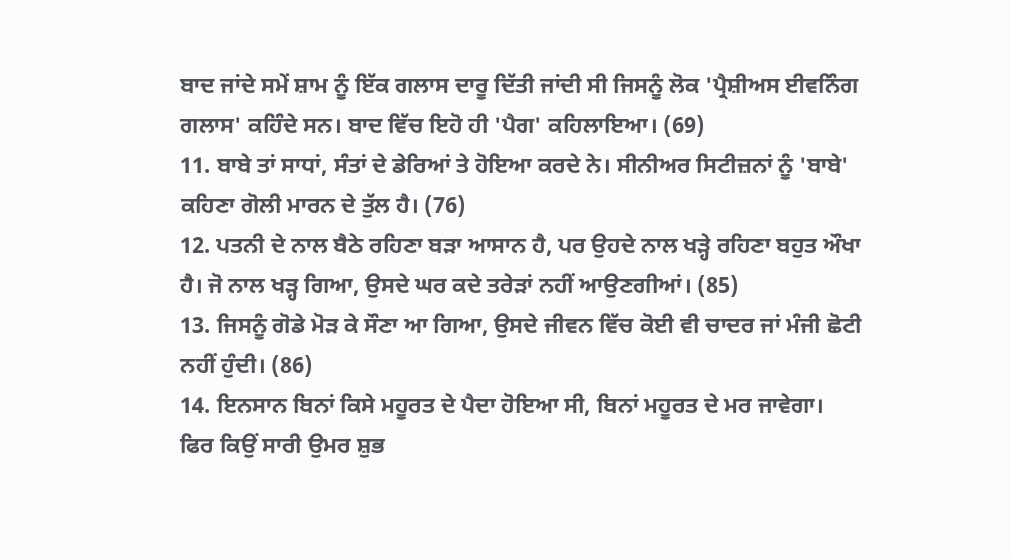ਬਾਦ ਜਾਂਦੇ ਸਮੇਂ ਸ਼ਾਮ ਨੂੰ ਇੱਕ ਗਲਾਸ ਦਾਰੂ ਦਿੱਤੀ ਜਾਂਦੀ ਸੀ ਜਿਸਨੂੰ ਲੋਕ 'ਪ੍ਰੈਸ਼ੀਅਸ ਈਵਨਿੰਗ ਗਲਾਸ' ਕਹਿੰਦੇ ਸਨ। ਬਾਦ ਵਿੱਚ ਇਹੋ ਹੀ 'ਪੈਗ' ਕਹਿਲਾਇਆ। (69)
11. ਬਾਬੇ ਤਾਂ ਸਾਧਾਂ, ਸੰਤਾਂ ਦੇ ਡੇਰਿਆਂ ਤੇ ਹੋਇਆ ਕਰਦੇ ਨੇ। ਸੀਨੀਅਰ ਸਿਟੀਜ਼ਨਾਂ ਨੂੰ 'ਬਾਬੇ' ਕਹਿਣਾ ਗੋਲੀ ਮਾਰਨ ਦੇ ਤੁੱਲ ਹੈ। (76)
12. ਪਤਨੀ ਦੇ ਨਾਲ ਬੈਠੇ ਰਹਿਣਾ ਬੜਾ ਆਸਾਨ ਹੈ, ਪਰ ਉਹਦੇ ਨਾਲ ਖੜ੍ਹੇ ਰਹਿਣਾ ਬਹੁਤ ਔਖਾ ਹੈ। ਜੋ ਨਾਲ ਖੜ੍ਹ ਗਿਆ, ਉਸਦੇ ਘਰ ਕਦੇ ਤਰੇੜਾਂ ਨਹੀਂ ਆਉਣਗੀਆਂ। (85)
13. ਜਿਸਨੂੰ ਗੋਡੇ ਮੋੜ ਕੇ ਸੌਣਾ ਆ ਗਿਆ, ਉਸਦੇ ਜੀਵਨ ਵਿੱਚ ਕੋਈ ਵੀ ਚਾਦਰ ਜਾਂ ਮੰਜੀ ਛੋਟੀ ਨਹੀਂ ਹੁੰਦੀ। (86)
14. ਇਨਸਾਨ ਬਿਨਾਂ ਕਿਸੇ ਮਹੂਰਤ ਦੇ ਪੈਦਾ ਹੋਇਆ ਸੀ, ਬਿਨਾਂ ਮਹੂਰਤ ਦੇ ਮਰ ਜਾਵੇਗਾ। ਫਿਰ ਕਿਉਂ ਸਾਰੀ ਉਮਰ ਸ਼ੁਭ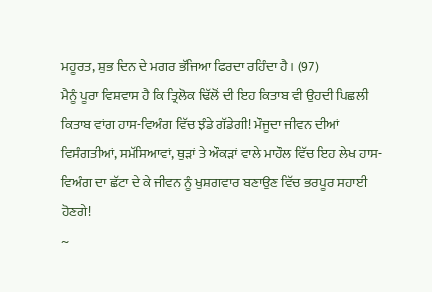ਮਹੂਰਤ, ਸ਼ੁਭ ਦਿਨ ਦੇ ਮਗਰ ਭੱਜਿਆ ਫਿਰਦਾ ਰਹਿੰਦਾ ਹੈ। (97)
ਮੈਨੂੰ ਪੂਰਾ ਵਿਸ਼ਵਾਸ ਹੈ ਕਿ ਤ੍ਰਿਲੋਕ ਢਿੱਲੋਂ ਦੀ ਇਹ ਕਿਤਾਬ ਵੀ ਉਹਦੀ ਪਿਛਲੀ ਕਿਤਾਬ ਵਾਂਗ ਹਾਸ-ਵਿਅੰਗ ਵਿੱਚ ਝੰਡੇ ਗੱਡੇਗੀ! ਮੌਜੂਦਾ ਜੀਵਨ ਦੀਆਂ ਵਿਸੰਗਤੀਆਂ, ਸਮੱਸਿਆਵਾਂ, ਥੁੜਾਂ ਤੇ ਔਕੜਾਂ ਵਾਲੇ ਮਾਹੌਲ ਵਿੱਚ ਇਹ ਲੇਖ ਹਾਸ-ਵਿਅੰਗ ਦਾ ਛੱਟਾ ਦੇ ਕੇ ਜੀਵਨ ਨੂੰ ਖੁਸ਼ਗਵਾਰ ਬਣਾਉਣ ਵਿੱਚ ਭਰਪੂਰ ਸਹਾਈ ਹੋਣਗੇ!
~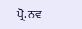ਪ੍ਰੋ. ਨਵ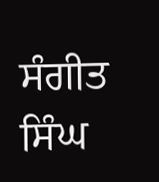ਸੰਗੀਤ ਸਿੰਘ